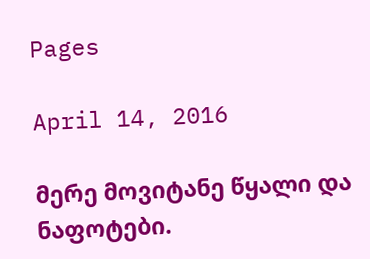Pages

April 14, 2016

მერე მოვიტანე წყალი და ნაფოტები.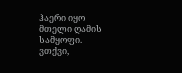ჰაერი იყო მთელი ღამის სამყოფი.
ვთქვი,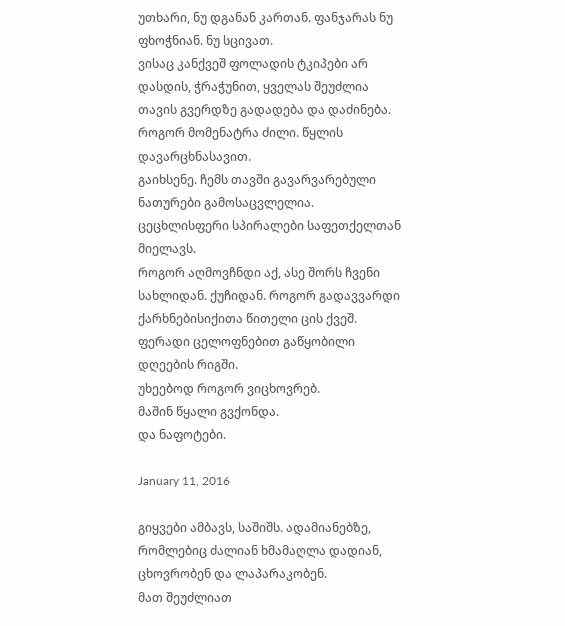უთხარი, ნუ დგანან კართან. ფანჯარას ნუ ფხოჭნიან. ნუ სცივათ.
ვისაც კანქვეშ ფოლადის ტკიპები არ დასდის, ჭრაჭუნით, ყველას შეუძლია თავის გვერდზე გადადება და დაძინება.
როგორ მომენატრა ძილი. წყლის დავარცხნასავით.
გაიხსენე. ჩემს თავში გავარვარებული ნათურები გამოსაცვლელია.
ცეცხლისფერი სპირალები საფეთქელთან მიელავს.
როგორ აღმოვჩნდი აქ, ასე შორს ჩვენი სახლიდან. ქუჩიდან. როგორ გადავვარდი ქარხნებისიქითა წითელი ცის ქვეშ. ფერადი ცელოფნებით გაწყობილი დღეების რიგში.
უხეებოდ როგორ ვიცხოვრებ.
მაშინ წყალი გვქონდა.
და ნაფოტები.

January 11, 2016

გიყვები ამბავს, საშიშს. ადამიანებზე, რომლებიც ძალიან ხმამაღლა დადიან, ცხოვრობენ და ლაპარაკობენ.
მათ შეუძლიათ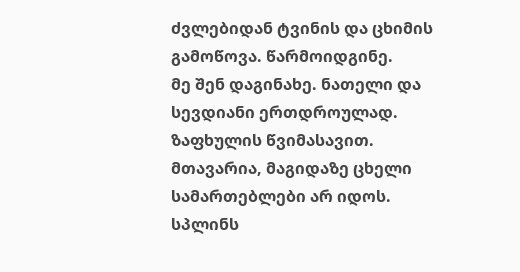ძვლებიდან ტვინის და ცხიმის გამოწოვა. წარმოიდგინე.
მე შენ დაგინახე. ნათელი და სევდიანი ერთდროულად. ზაფხულის წვიმასავით. მთავარია, მაგიდაზე ცხელი სამართებლები არ იდოს.
სპლინს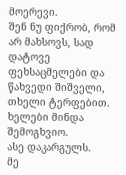მოერევი.
შენ ნუ ფიქრობ, რომ არ მახსოვს, სად დატოვე ფეხსაცმელები და წახვედი შიშველი, თხელი ტერფებით.
ხელები მინდა შემოგხვიო.
ასე დაკარგულს.
მე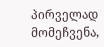პირველად მომეჩვენა,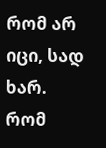რომ არ იცი, სად ხარ.
რომ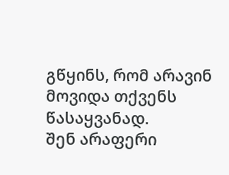გწყინს, რომ არავინ მოვიდა თქვენს წასაყვანად.
შენ არაფერი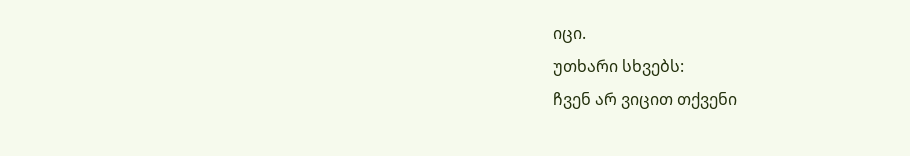იცი.
უთხარი სხვებს:
ჩვენ არ ვიცით თქვენი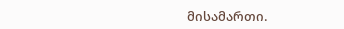მისამართი.